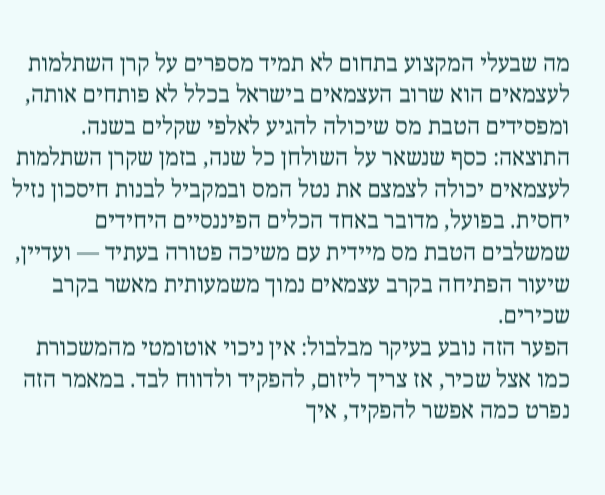מה שבעלי המקצוע בתחום לא תמיד מספרים על קרן השתלמות לעצמאים הוא שרוב העצמאים בישראל בכלל לא פותחים אותה, ומפסידים הטבת מס שיכולה להגיע לאלפי שקלים בשנה. התוצאה: כסף שנשאר על השולחן כל שנה, בזמן שקרן השתלמות לעצמאים יכולה לצמצם את נטל המס ובמקביל לבנות חיסכון נזיל יחסית. בפועל, מדובר באחד הכלים הפיננסיים היחידים שמשלבים הטבת מס מיידית עם משיכה פטורה בעתיד — ועדיין, שיעור הפתיחה בקרב עצמאים נמוך משמעותית מאשר בקרב שכירים.
הפער הזה נובע בעיקר מבלבול: אין ניכוי אוטומטי מהמשכורת כמו אצל שכיר, אז צריך ליזום, להפקיד ולדווח לבד. במאמר הזה נפרט כמה אפשר להפקיד, איך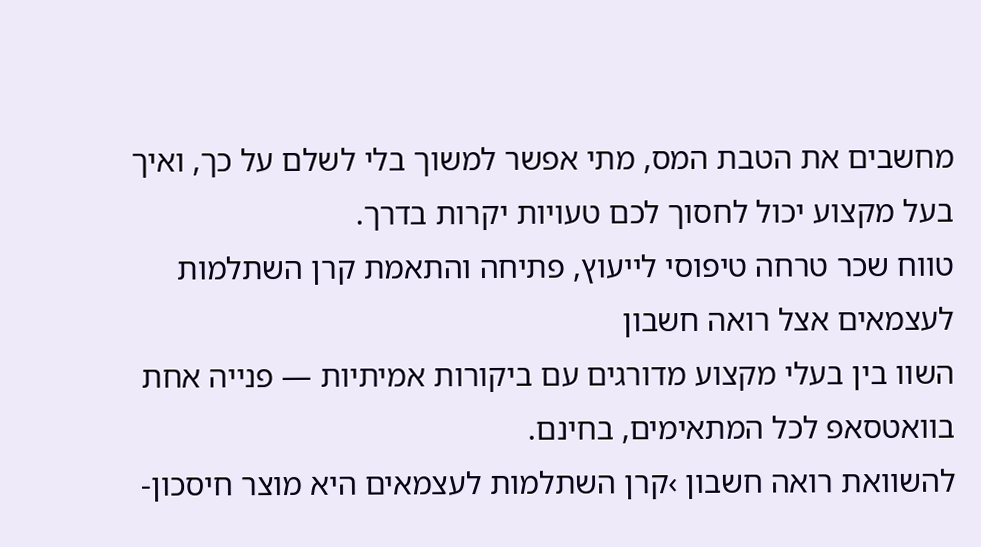מחשבים את הטבת המס, מתי אפשר למשוך בלי לשלם על כך, ואיך בעל מקצוע יכול לחסוך לכם טעויות יקרות בדרך.
טווח שכר טרחה טיפוסי לייעוץ, פתיחה והתאמת קרן השתלמות לעצמאים אצל רואה חשבון
השוו בין בעלי מקצוע מדורגים עם ביקורות אמיתיות — פנייה אחת בוואטסאפ לכל המתאימים, בחינם.
להשוואת רואה חשבון ›קרן השתלמות לעצמאים היא מוצר חיסכון-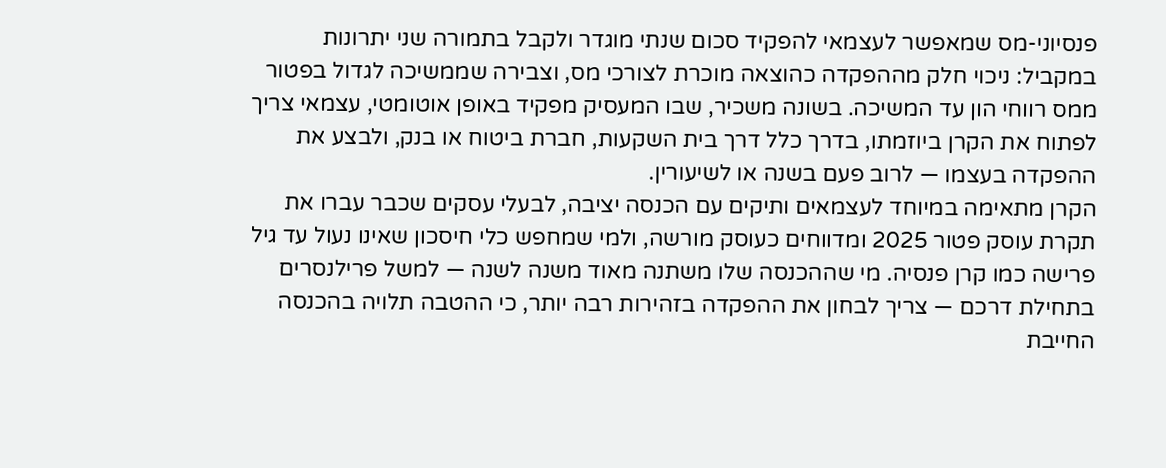פנסיוני-מס שמאפשר לעצמאי להפקיד סכום שנתי מוגדר ולקבל בתמורה שני יתרונות במקביל: ניכוי חלק מההפקדה כהוצאה מוכרת לצורכי מס, וצבירה שממשיכה לגדול בפטור ממס רווחי הון עד המשיכה. בשונה משכיר, שבו המעסיק מפקיד באופן אוטומטי, עצמאי צריך לפתוח את הקרן ביוזמתו, בדרך כלל דרך בית השקעות, חברת ביטוח או בנק, ולבצע את ההפקדה בעצמו — לרוב פעם בשנה או לשיעורין.
הקרן מתאימה במיוחד לעצמאים ותיקים עם הכנסה יציבה, לבעלי עסקים שכבר עברו את תקרת עוסק פטור 2025 ומדווחים כעוסק מורשה, ולמי שמחפש כלי חיסכון שאינו נעול עד גיל פרישה כמו קרן פנסיה. מי שההכנסה שלו משתנה מאוד משנה לשנה — למשל פרילנסרים בתחילת דרכם — צריך לבחון את ההפקדה בזהירות רבה יותר, כי ההטבה תלויה בהכנסה החייבת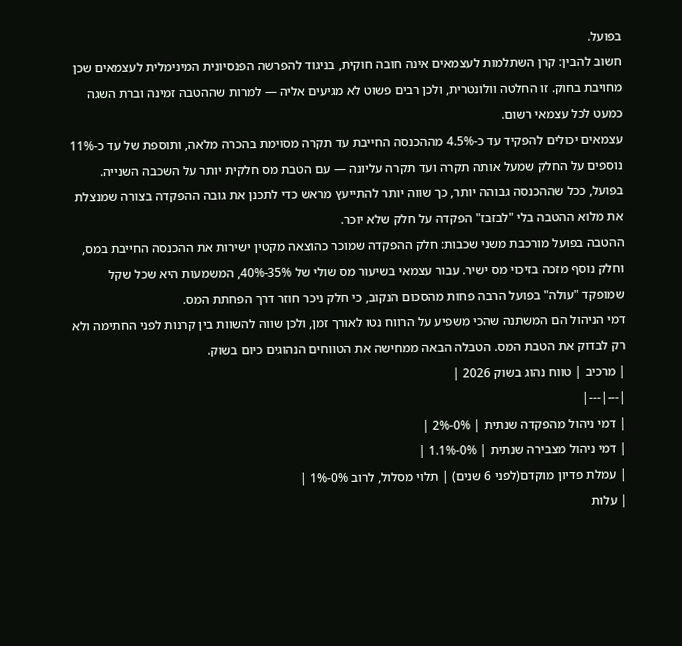בפועל.
חשוב להבין: קרן השתלמות לעצמאים אינה חובה חוקית, בניגוד להפרשה הפנסיונית המינימלית לעצמאים שכן מחויבת בחוק. זו החלטה וולונטרית, ולכן רבים פשוט לא מגיעים אליה — למרות שההטבה זמינה וברת השגה כמעט לכל עצמאי רשום.
עצמאים יכולים להפקיד עד כ-4.5% מההכנסה החייבת עד תקרה מסוימת בהכרה מלאה, ותוספת של עד כ-11% נוספים על החלק שמעל אותה תקרה ועד תקרה עליונה — עם הטבת מס חלקית יותר על השכבה השנייה. בפועל, ככל שההכנסה גבוהה יותר, כך שווה יותר להתייעץ מראש כדי לתכנן את גובה ההפקדה בצורה שמנצלת את מלוא ההטבה בלי "לבזבז" הפקדה על חלק שלא יוכר.
ההטבה בפועל מורכבת משני שכבות: חלק ההפקדה שמוכר כהוצאה מקטין ישירות את ההכנסה החייבת במס, וחלק נוסף מזכה בזיכוי מס ישיר. עבור עצמאי בשיעור מס שולי של 35%-40%, המשמעות היא שכל שקל שמופקד "עולה" בפועל הרבה פחות מהסכום הנקוב, כי חלק ניכר חוזר דרך הפחתת המס.
דמי הניהול הם המשתנה שהכי משפיע על הרווח נטו לאורך זמן, ולכן שווה להשוות בין קרנות לפני החתימה ולא רק לבדוק את הטבת המס. הטבלה הבאה ממחישה את הטווחים הנהוגים כיום בשוק.
| מרכיב | טווח נהוג בשוק 2026 |
|---|---|
| דמי ניהול מהפקדה שנתית | 0%-2% |
| דמי ניהול מצבירה שנתית | 0%-1.1% |
| עמלת פדיון מוקדם(לפני 6 שנים) | תלוי מסלול, לרוב 0%-1% |
| עלות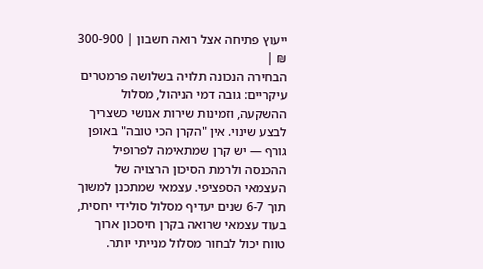ייעוץ פתיחה אצל רואה חשבון | 300-900 ₪ |
הבחירה הנכונה תלויה בשלושה פרמטרים עיקריים: גובה דמי הניהול, מסלול ההשקעה, וזמינות שירות אנושי כשצריך לבצע שינוי. אין "הקרן הכי טובה" באופן גורף — יש קרן שמתאימה לפרופיל ההכנסה ולרמת הסיכון הרצויה של העצמאי הספציפי. עצמאי שמתכנן למשוך תוך 6-7 שנים יעדיף מסלול סולידי יחסית, בעוד עצמאי שרואה בקרן חיסכון ארוך טווח יכול לבחור מסלול מנייתי יותר.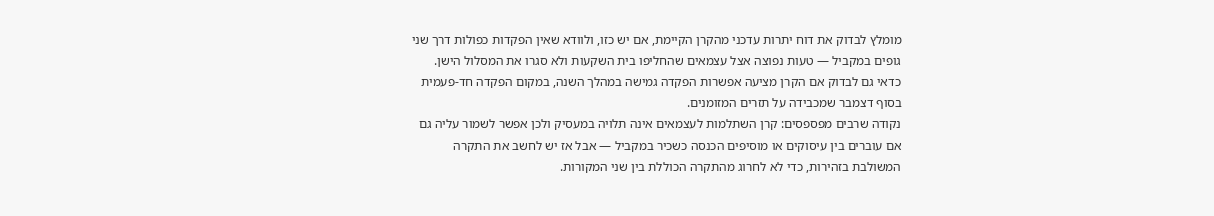מומלץ לבדוק את דוח יתרות עדכני מהקרן הקיימת, אם יש כזו, ולוודא שאין הפקדות כפולות דרך שני גופים במקביל — טעות נפוצה אצל עצמאים שהחליפו בית השקעות ולא סגרו את המסלול הישן. כדאי גם לבדוק אם הקרן מציעה אפשרות הפקדה גמישה במהלך השנה, במקום הפקדה חד-פעמית בסוף דצמבר שמכבידה על תזרים המזומנים.
נקודה שרבים מפספסים: קרן השתלמות לעצמאים אינה תלויה במעסיק ולכן אפשר לשמור עליה גם אם עוברים בין עיסוקים או מוסיפים הכנסה כשכיר במקביל — אבל אז יש לחשב את התקרה המשולבת בזהירות, כדי לא לחרוג מהתקרה הכוללת בין שני המקורות.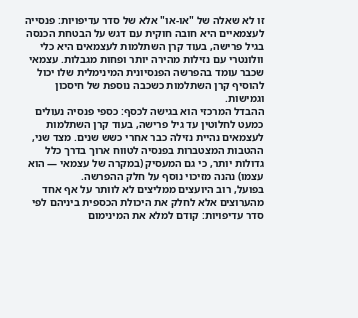זו לא שאלה של "או-או" אלא של סדר עדיפויות: פנסייה לעצמאיים היא חובה חוקית עם דגש על הבטחת הכנסה בגיל פרישה, בעוד קרן השתלמות לעצמאים היא כלי וולונטרי עם נזילות מהירה יותר ופחות מגבלות. עצמאי שכבר עומד בהפרשה הפנסיונית המינימלית שלו יכול להוסיף קרן השתלמות כשכבה נוספת של חיסכון וגמישות.
ההבדל המרכזי הוא בגישה לכסף: כספי פנסיה נעולים כמעט לחלוטין עד גיל פרישה, בעוד קרן השתלמות לעצמאים נהיית נזילה כבר אחרי כשש שנים. מצד שני, ההטבות המצטברות בפנסיה לטווח ארוך בדרך כלל גדולות יותר, כי גם המעסיק (במקרה של עצמאי — הוא עצמו) נהנה מזיכוי נוסף על חלק ההפרשה.
בפועל, רוב היועצים ממליצים לא לוותר על אף אחד מהערוצים אלא לחלק את היכולת הכספית ביניהם לפי סדר עדיפויות: קודם למלא את המינימום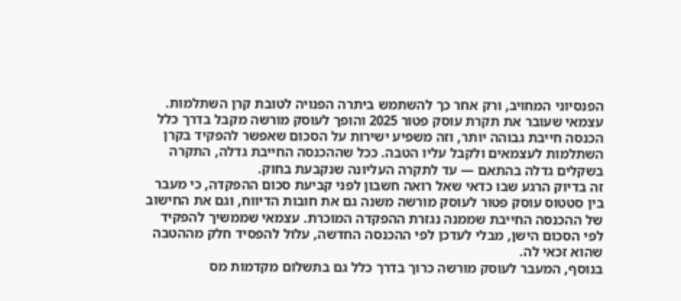הפנסיוני המחויב, ורק אחר כך להשתמש ביתרה הפנויה לטובת קרן השתלמות.
עצמאי שעובר את תקרת עוסק פטור 2025 והופך לעוסק מורשה מקבל בדרך כלל הכנסה חייבת גבוהה יותר, וזה משפיע ישירות על הסכום שאפשר להפקיד בקרן השתלמות לעצמאים ולקבל עליו הטבה. ככל שההכנסה החייבת גדלה, התקרה בשקלים גדלה בהתאם — עד לתקרה העליונה שנקבעת בחוק.
זה בדיוק הרגע שבו כדאי שאל רואה חשבון לפני קביעת סכום ההפקדה, כי מעבר בין סטטוס עוסק פטור לעוסק מורשה משנה גם את חובות הדיווח, וגם את החישוב של ההכנסה החייבת שממנה נגזרת ההפקדה המוכרת. עצמאי שממשיך להפקיד לפי הסכום הישן, מבלי לעדכן לפי ההכנסה החדשה, עלול להפסיד חלק מההטבה שהוא זכאי לה.
בנוסף, המעבר לעוסק מורשה כרוך בדרך כלל גם בתשלום מקדמות מס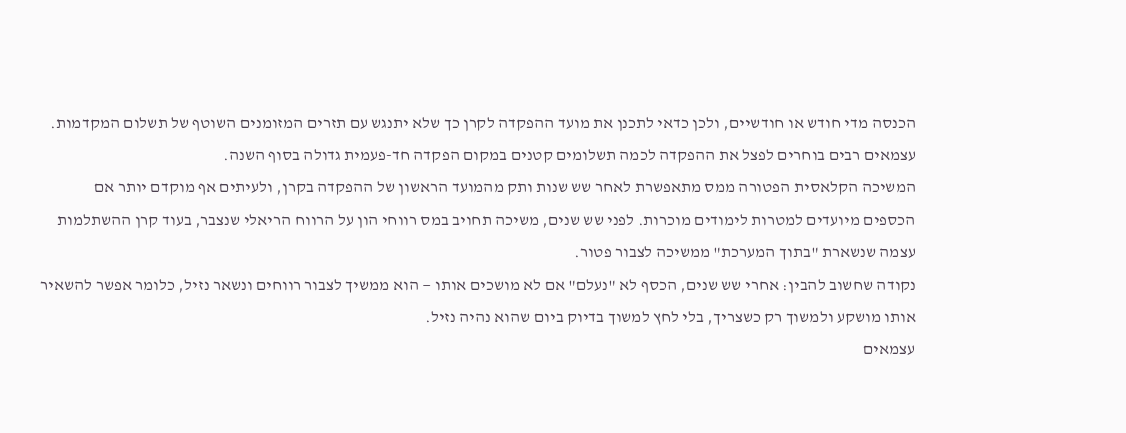הכנסה מדי חודש או חודשיים, ולכן כדאי לתכנן את מועד ההפקדה לקרן כך שלא יתנגש עם תזרים המזומנים השוטף של תשלום המקדמות. עצמאים רבים בוחרים לפצל את ההפקדה לכמה תשלומים קטנים במקום הפקדה חד-פעמית גדולה בסוף השנה.
המשיכה הקלאסית הפטורה ממס מתאפשרת לאחר שש שנות ותק מהמועד הראשון של ההפקדה בקרן, ולעיתים אף מוקדם יותר אם הכספים מיועדים למטרות לימודים מוכרות. לפני שש שנים, משיכה תחויב במס רווחי הון על הרווח הריאלי שנצבר, בעוד קרן ההשתלמות עצמה שנשארת "בתוך המערכת" ממשיכה לצבור פטור.
נקודה שחשוב להבין: אחרי שש שנים, הכסף לא "נעלם" אם לא מושכים אותו — הוא ממשיך לצבור רווחים ונשאר נזיל, כלומר אפשר להשאיר אותו מושקע ולמשוך רק כשצריך, בלי לחץ למשוך בדיוק ביום שהוא נהיה נזיל.
עצמאים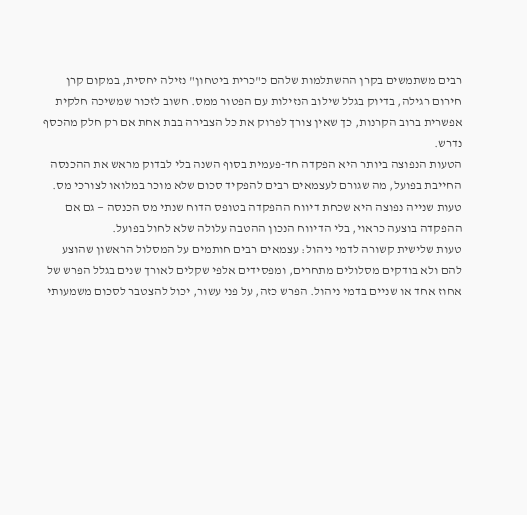רבים משתמשים בקרן ההשתלמות שלהם כ"כרית ביטחון" נזילה יחסית, במקום קרן חירום רגילה, בדיוק בגלל שילוב הנזילות עם הפטור ממס. חשוב לזכור שמשיכה חלקית אפשרית ברוב הקרנות, כך שאין צורך לפרוק את כל הצבירה בבת אחת אם רק חלק מהכסף נדרש.
הטעות הנפוצה ביותר היא הפקדה חד-פעמית בסוף השנה בלי לבדוק מראש את ההכנסה החייבת בפועל, מה שגורם לעצמאים רבים להפקיד סכום שלא מוכר במלואו לצורכי מס. טעות שנייה נפוצה היא שכחת דיווח ההפקדה בטופס הדוח שנתי מס הכנסה — גם אם ההפקדה בוצעה כראוי, בלי הדיווח הנכון ההטבה עלולה שלא לחול בפועל.
טעות שלישית קשורה לדמי ניהול: עצמאים רבים חותמים על המסלול הראשון שהוצע להם ולא בודקים מסלולים מתחרים, ומפסידים אלפי שקלים לאורך שנים בגלל הפרש של אחוז אחד או שניים בדמי ניהול. הפרש כזה, על פני עשור, יכול להצטבר לסכום משמעותי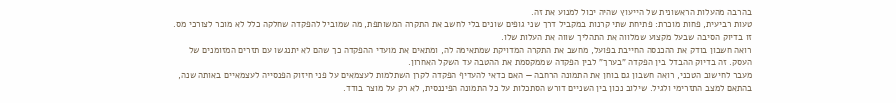בהרבה מהעלות הראשונית של הייעוץ שהיה יכול למנוע את זה.
טעות רביעית, פחות מוכרת: פתיחת שתי קרנות במקביל דרך שני גופים שונים בלי לחשב את התקרה המשותפת, מה שמוביל להפקדה שחלקה כלל לא מוכר לצורכי מס. זו בדיוק הסיבה שבעל מקצוע שמלווה את התהליך שווה את העלות שלו.
רואה חשבון בודק את ההכנסה החייבת בפועל, מחשב את התקרה המדויקת שמתאימה לה, ומתאים את מועדי ההפקדה כך שהם לא יתנגשו עם תזרים המזומנים של העסק. זה בדיוק ההבדל בין הפקדה "בערך" לבין הפקדה שממקסמת את ההטבה עד השקל האחרון.
מעבר לחישוב הטכני, רואה חשבון גם בוחן את התמונה הרחבה — האם כדאי להעדיף הפקדה לקרן השתלמות לעצמאים על פני חיזוק הפנסייה לעצמאיים באותה שנה, בהתאם למצב התזרימי ולגיל. שילוב נכון בין השניים דורש הסתכלות על כל התמונה הפיננסית, לא רק על מוצר בודד.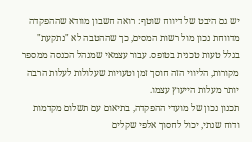יש גם היבט של דיווח שוטף: רואה חשבון מוודא שההפקדה מדווחת נכון מול רשות המסים, כך שההטבה לא "נתקעת" בגלל טעות טכנית בטופס. עבור עצמאי שמנהל הכנסה ממספר מקורות, הליווי הזה חוסך זמן וטעויות שעלולות לעלות הרבה יותר מעלות הייעוץ עצמו.
תכנון נכון של מועדי ההפקדה, בתיאום עם תשלום מקדמות ודוח שנתי, יכול לחסוך אלפי שקלים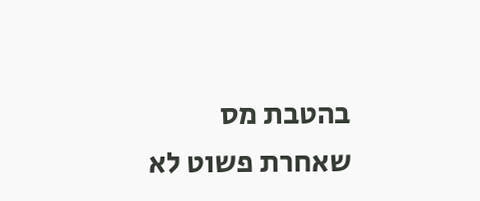בהטבת מס שאחרת פשוט לא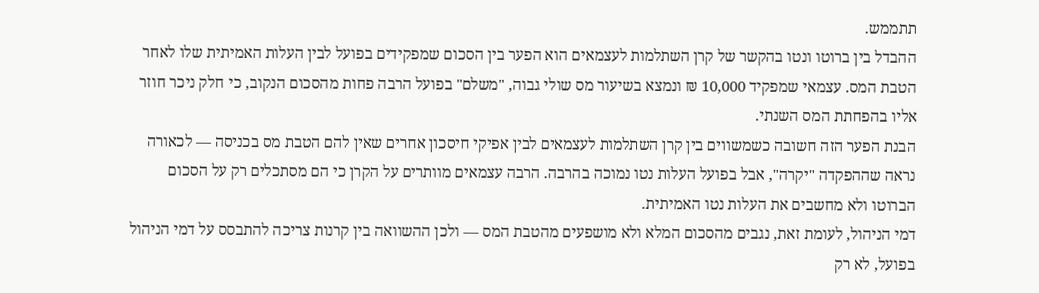תתממש.
ההבדל בין ברוטו ונטו בהקשר של קרן השתלמות לעצמאים הוא הפער בין הסכום שמפקידים בפועל לבין העלות האמיתית שלו לאחר הטבת המס. עצמאי שמפקיד 10,000 ₪ ונמצא בשיעור מס שולי גבוה, "משלם" בפועל הרבה פחות מהסכום הנקוב, כי חלק ניכר חוזר אליו בהפחתת המס השנתי.
הבנת הפער הזה חשובה כשמשווים בין קרן השתלמות לעצמאים לבין אפיקי חיסכון אחרים שאין להם הטבת מס בכניסה — לכאורה נראה שההפקדה "יקרה", אבל בפועל העלות נטו נמוכה בהרבה. הרבה עצמאים מוותרים על הקרן כי הם מסתכלים רק על הסכום הברוטו ולא מחשבים את העלות נטו האמיתית.
דמי הניהול, לעומת זאת, נגבים מהסכום המלא ולא מושפעים מהטבת המס — ולכן ההשוואה בין קרנות צריכה להתבסס על דמי הניהול בפועל, לא רק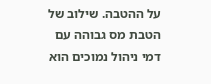על ההטבה. שילוב של הטבת מס גבוהה עם דמי ניהול נמוכים הוא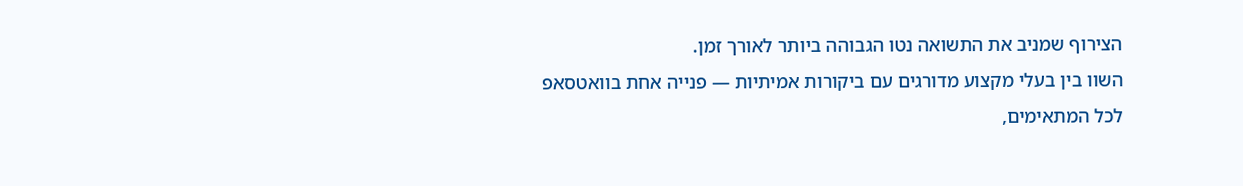הצירוף שמניב את התשואה נטו הגבוהה ביותר לאורך זמן.
השוו בין בעלי מקצוע מדורגים עם ביקורות אמיתיות — פנייה אחת בוואטסאפ לכל המתאימים,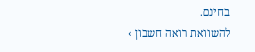בחינם.
להשוואת רואה חשבון ›